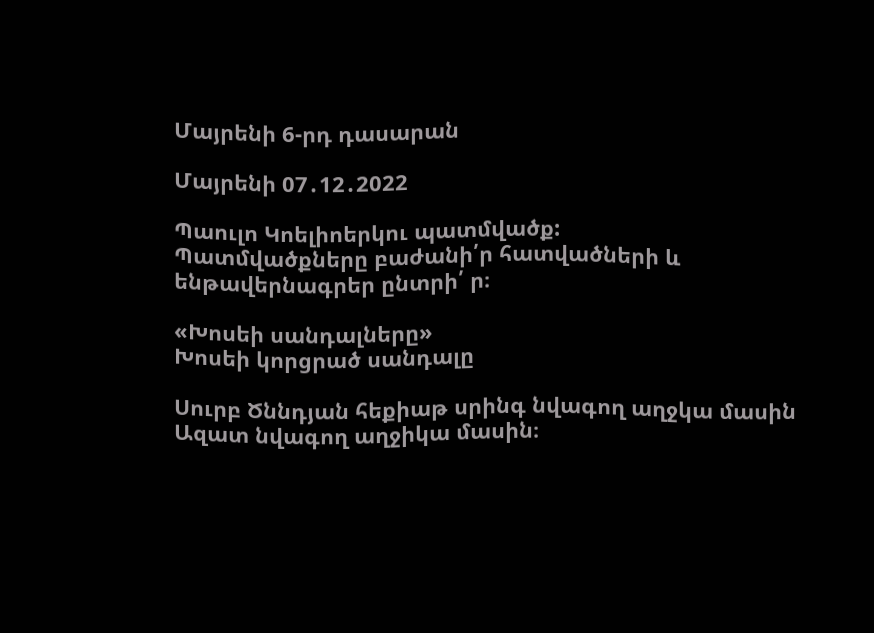Մայրենի 6-րդ դասարան

Մայրենի 07․12․2022

Պաուլո Կոելիոերկու պատմվածք:
Պատմվածքները բաժանի՛ր հատվածների և ենթավերնագրեր ընտրի՛ ր։

«Խոսեի սանդալները»
Խոսեի կորցրած սանդալը

Սուրբ Ծննդյան հեքիաթ սրինգ նվագող աղջկա մասին
Ազատ նվագող աղջիկա մասին։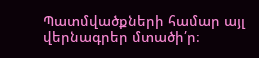Պատմվածքների համար այլ վերնագրեր մտածի՛ր։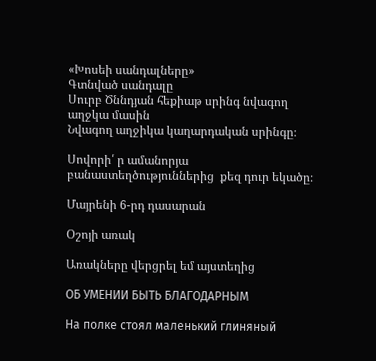«Խոսեի սանդալները»
Գտնված սանդալը
Սուրբ Ծննդյան հեքիաթ սրինգ նվագող աղջկա մասին
Նվագող աղջիկա կաղարդական սրինգը։

Սովորի՛ ր ամանորյա բանաստեղծություններից  քեզ դուր եկածը։

Մայրենի 6-րդ դասարան

Օշոյի առակ

Առակները վերցրել եմ այստեղից

ОБ УМЕНИИ БЫТЬ БЛАГОДАРНЫМ

На полке стоял маленький глиняный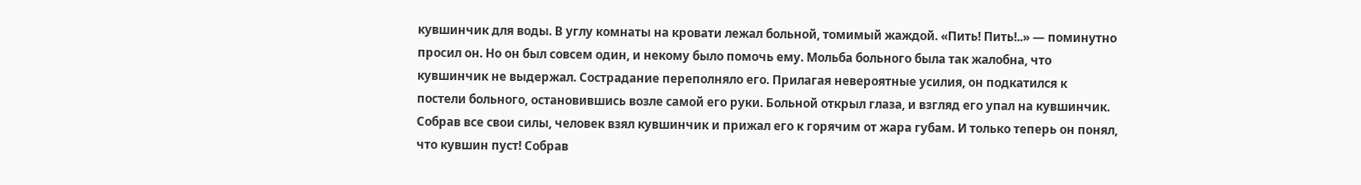кувшинчик для воды. В углу комнаты на кровати лежал больной, томимый жаждой. «Пить! Пить!..» — поминутно просил он. Но он был совсем один, и некому было помочь ему. Мольба больного была так жалобна, что кувшинчик не выдержал. Сострадание переполняло его. Прилагая невероятные усилия, он подкатился к постели больного, остановившись возле самой его руки. Больной открыл глаза, и взгляд его упал на кувшинчик. Собрав все свои силы, человек взял кувшинчик и прижал его к горячим от жара губам. И только теперь он понял, что кувшин пуст! Собрав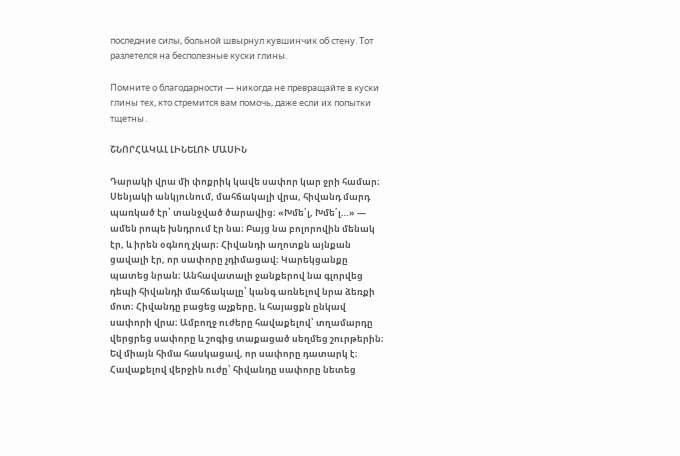последние силы, больной швырнул кувшинчик об стену. Тот разлетелся на бесполезные куски глины.

Помните о благодарности — никогда не превращайте в куски глины тех, кто стремится вам помочь, даже если их попытки тщетны․

ՇՆՈՐՀԱԿԱԼ ԼԻՆԵԼՈՒ ՄԱՍԻՆ

Դարակի վրա մի փոքրիկ կավե սափոր կար ջրի համար։ Սենյակի անկյունում, մահճակալի վրա, հիվանդ մարդ պառկած էր՝ տանջված ծարավից։ «Խմե՛լ, Խմե՛լ…» — ամեն րոպե խնդրում էր նա։ Բայց նա բոլորովին մենակ էր, և իրեն օգնող չկար։ Հիվանդի աղոտքն այնքան ցավալի էր, որ սափորը չդիմացավ։ Կարեկցանքը պատեց նրան։ Անհավատալի ջանքերով նա գլորվեց դեպի հիվանդի մահճակալը՝ կանգ առնելով նրա ձեռքի մոտ։ Հիվանդը բացեց աչքերը, և հայացքն ընկավ սափորի վրա։ Ամբողջ ուժերը հավաքելով՝ տղամարդը վերցրեց սափորը և շոգից տաքացած սեղմեց շուրթերին։ Եվ միայն հիմա հասկացավ, որ սափորը դատարկ է։ Հավաքելով վերջին ուժը՝ հիվանդը սափորը նետեց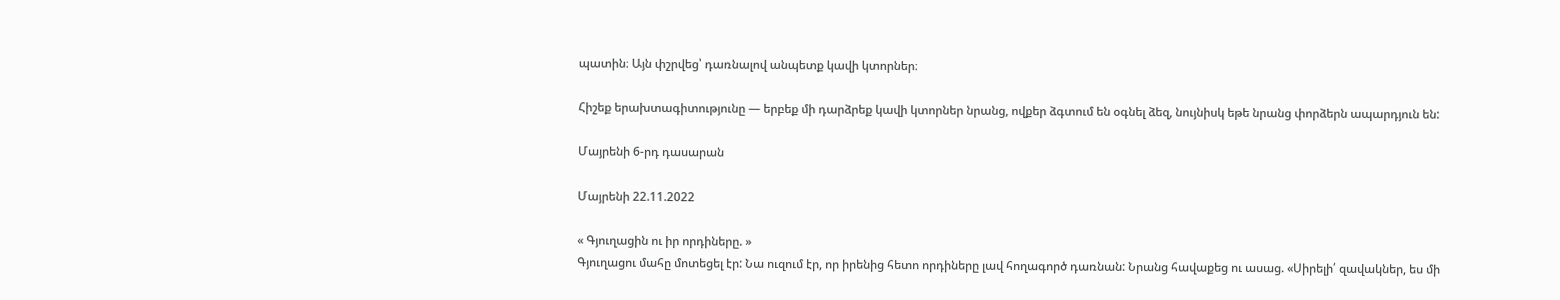պատին։ Այն փշրվեց՝ դառնալով անպետք կավի կտորներ։

Հիշեք երախտագիտությունը — երբեք մի դարձրեք կավի կտորներ նրանց, ովքեր ձգտում են օգնել ձեզ, նույնիսկ եթե նրանց փորձերն ապարդյուն են:

Մայրենի 6-րդ դասարան

Մայրենի 22.11.2022

« Գյուղացին ու իր որդիները. »
Գյուղացու մահը մոտեցել էր: Նա ուզում էր, որ իրենից հետո որդիները լավ հողագործ դառնան: Նրանց հավաքեց ու ասաց. «Սիրելի՛ զավակներ, ես մի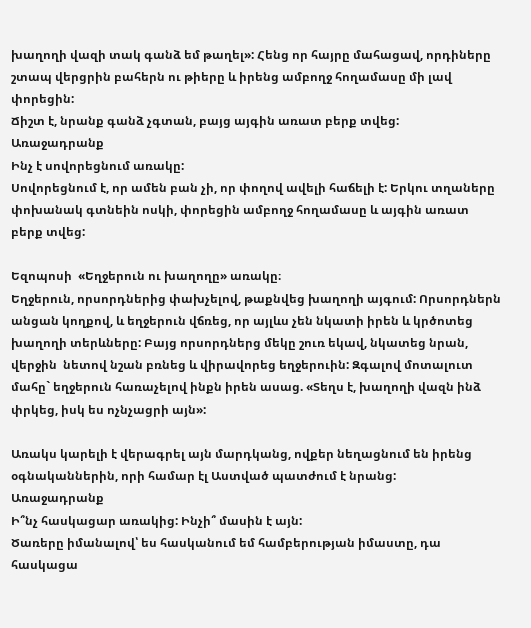խաղողի վազի տակ գանձ եմ թաղել»: Հենց որ հայրը մահացավ, որդիները շտապ վերցրին բահերն ու թիերը և իրենց ամբողջ հողամասը մի լավ փորեցին:
Ճիշտ է, նրանք գանձ չգտան, բայց այգին առատ բերք տվեց:
Առաջադրանք
Ինչ է սովորեցնում առակը:
Սովորեցնում է, որ ամեն բան չի, որ փողով ավելի հաճելի է: Երկու տղաները փոխանակ գտնեին ոսկի, փորեցին ամբողջ հողամասը և այգին առատ բերք տվեց:

Եզոպոսի  «Եղջերուն ու խաղողը» առակը։
Եղջերուն, որսորդներից փախչելով, թաքնվեց խաղողի այգում: Որսորդներն անցան կողքով, և եղջերուն վճռեց, որ այլևս չեն նկատի իրեն և կրծոտեց խաղողի տերևները: Բայց որսորդներց մեկը շուռ եկավ, նկատեց նրան, վերջին  նետով նշան բռնեց և վիրավորեց եղջերուին: Զգալով մոտալուտ մահը` եղջերուն հառաչելով ինքն իրեն ասաց. «Տեղս է, խաղողի վազն ինձ փրկեց, իսկ ես ոչնչացրի այն»:

Առակս կարելի է վերագրել այն մարդկանց, ովքեր նեղացնում են իրենց օգնականներին, որի համար էլ Աստված պատժում է նրանց:
Առաջադրանք
Ի՞նչ հասկացար առակից: Ինչի՞ մասին է այն:
Ծառերը իմանալով՝ ես հասկանում եմ համբերության իմաստը, դա հասկացա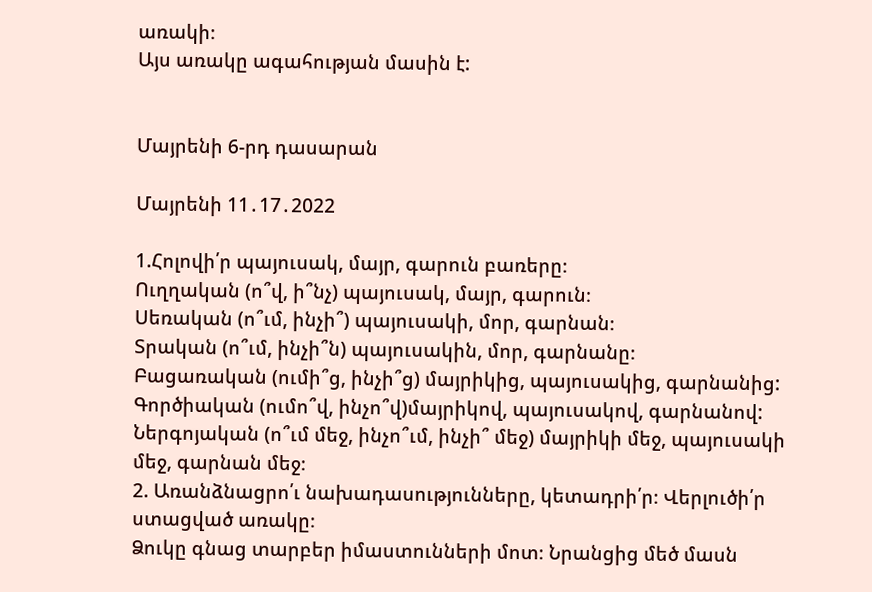առակի։
Այս առակը ագահության մասին է:


Մայրենի 6-րդ դասարան

Մայրենի 11․17․2022

1.Հոլովի՛ր պայուսակ, մայր, գարուն բառերը։
Ուղղական (ո՞վ, ի՞նչ) պայուսակ, մայր, գարուն։
Սեռական (ո՞ւմ, ինչի՞) պայուսակի, մոր, գարնան։
Տրական (ո՞ւմ, ինչի՞ն) պայուսակին, մոր, գարնանը։
Բացառական (ումի՞ց, ինչի՞ց) մայրիկից, պայուսակից, գարնանից:
Գործիական (ումո՞վ, ինչո՞վ)մայրիկով, պայուսակով, գարնանով:
Ներգոյական (ո՞ւմ մեջ, ինչո՞ւմ, ինչի՞ մեջ) մայրիկի մեջ, պայուսակի մեջ, գարնան մեջ։
2. Առանձնացրո՛ւ նախադասությունները, կետադրի՛ր։ Վերլուծի՛ր ստացված առակը։
Ձուկը գնաց տարբեր իմաստունների մոտ։ Նրանցից մեծ մասն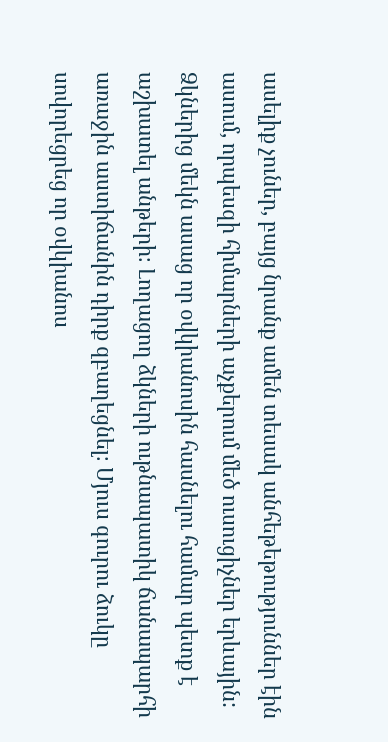ասելիք չուներ, բայց նրանք ամեն տեսակ անհեթեթություններ էին ասում, որպեսզի հիմարների աչքերում մեծ ուսուցիչներ երևային: Ձկներից մեկն ասաց որ օվկիանոսին հասնելու համար պետք է աշխատել անթերի։ Լողացող ձկների ութնապատիկ ճանապարհի առաջին աստիճանին դիրք զբաղեցնել։ Մյուս գուրու ձուկը սովորեցրեց որ օվկիանոս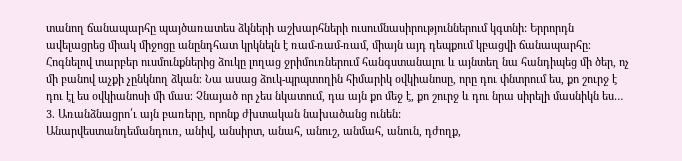տանող ճանապարհը պայծառատես ձկների աշխարհների ուսումնասիրություններում կգտնի: Երրորդն ավելացրեց միակ միջոցը անընդհատ կրկնելն է ռամ-ռամ-ռամ, միայն այդ դեպքում կբացվի ճանապարհը։ Հոգնելով տարբեր ուսմունքներից ձուկը լողաց ջրիմուռներում հանգստանալու և այնտեղ նա հանդիպեց մի ծեր, ոչ մի բանով աչքի չընկնող ձկան։ Նա ասաց ձուկ-պրպտողին հիմարիկ օվկիանոսը, որը դու փնտրում ես, քո շուրջ է դու էլ ես օվկիանոսի մի մաս։ Չնայած որ չես նկատում, դա այն քո մեջ է, քո շուրջ և դու նրա սիրելի մասնիկն ես…
3. Առանձնացրո՛ւ այն բառերը, որոնք ժխտական նախածանց ունեն:
Անարվեստանդեմանդուռ, անիվ, անսիրտ, անահ, անուշ, անմահ, անուն, դժողք,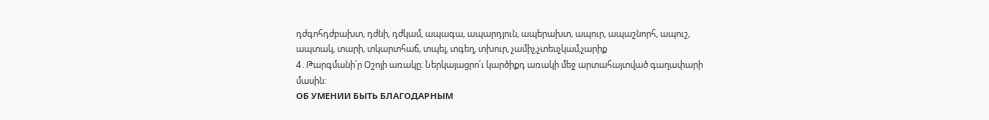դժգոհդժբախտ, դժնի, դժկամ, ապագա, ապարդյուն, ապերախտ, ապուր, ապաշնորհ, ապուշ, ապտակ, տարի, տկարտհաճ, տպել, տգեղ, տխուր, չամիչ,չտեսչկամ,չարիք
4․Թարգմանի՛ր Օշոյի առակը։ Ներկայացրո՛ւ կարծիքդ առակի մեջ արտահայտված գաղափարի մասին:
ОБ УМЕНИИ БЫТЬ БЛАГОДАРНЫМ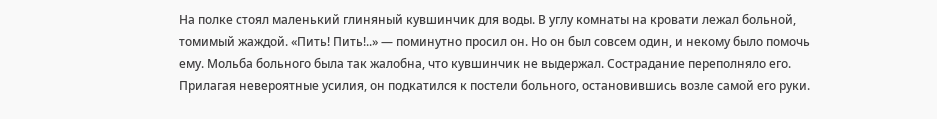На полке стоял маленький глиняный кувшинчик для воды. В углу комнаты на кровати лежал больной, томимый жаждой. «Пить! Пить!..» — поминутно просил он. Но он был совсем один, и некому было помочь ему. Мольба больного была так жалобна, что кувшинчик не выдержал. Сострадание переполняло его. Прилагая невероятные усилия, он подкатился к постели больного, остановившись возле самой его руки.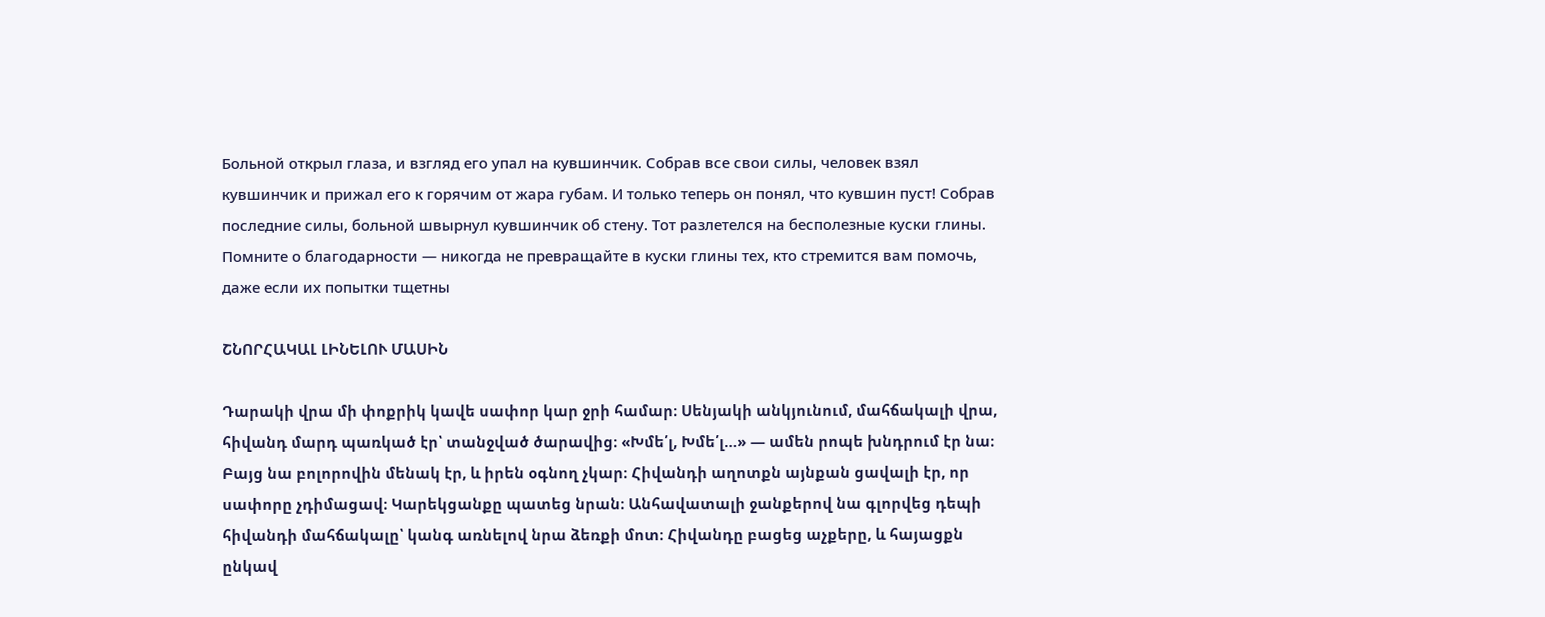Больной открыл глаза, и взгляд его упал на кувшинчик. Собрав все свои силы, человек взял кувшинчик и прижал его к горячим от жара губам. И только теперь он понял, что кувшин пуст! Собрав последние силы, больной швырнул кувшинчик об стену. Тот разлетелся на бесполезные куски глины.
Помните о благодарности — никогда не превращайте в куски глины тех, кто стремится вам помочь, даже если их попытки тщетны

ՇՆՈՐՀԱԿԱԼ ԼԻՆԵԼՈՒ ՄԱՍԻՆ

Դարակի վրա մի փոքրիկ կավե սափոր կար ջրի համար։ Սենյակի անկյունում, մահճակալի վրա, հիվանդ մարդ պառկած էր՝ տանջված ծարավից։ «Խմե՛լ, Խմե՛լ…» — ամեն րոպե խնդրում էր նա։ Բայց նա բոլորովին մենակ էր, և իրեն օգնող չկար։ Հիվանդի աղոտքն այնքան ցավալի էր, որ սափորը չդիմացավ։ Կարեկցանքը պատեց նրան։ Անհավատալի ջանքերով նա գլորվեց դեպի հիվանդի մահճակալը՝ կանգ առնելով նրա ձեռքի մոտ։ Հիվանդը բացեց աչքերը, և հայացքն ընկավ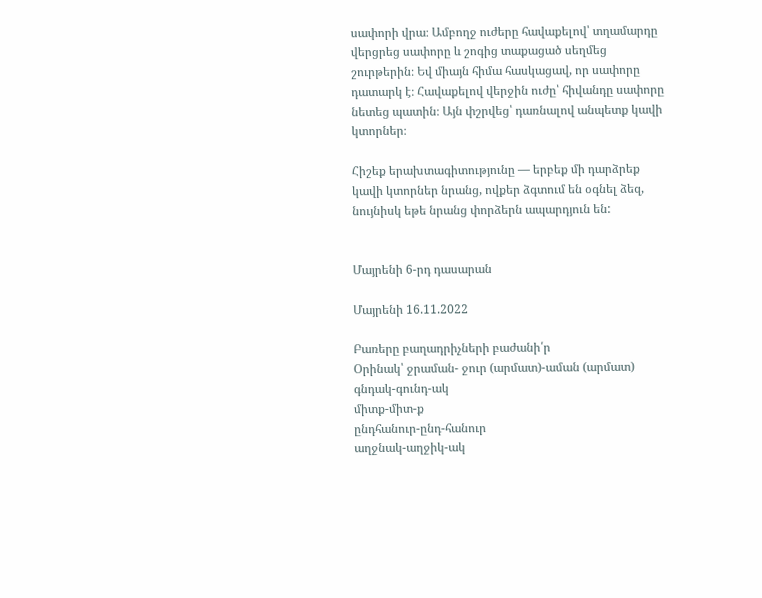սափորի վրա։ Ամբողջ ուժերը հավաքելով՝ տղամարդը վերցրեց սափորը և շոգից տաքացած սեղմեց շուրթերին։ Եվ միայն հիմա հասկացավ, որ սափորը դատարկ է։ Հավաքելով վերջին ուժը՝ հիվանդը սափորը նետեց պատին։ Այն փշրվեց՝ դառնալով անպետք կավի կտորներ։

Հիշեք երախտագիտությունը — երբեք մի դարձրեք կավի կտորներ նրանց, ովքեր ձգտում են օգնել ձեզ, նույնիսկ եթե նրանց փորձերն ապարդյուն են:


Մայրենի 6-րդ դասարան

Մայրենի 16.11.2022

Բառերը բաղադրիչների բաժանի՛ր
Օրինակ՝ ջրաման- ջուր (արմատ)-աման (արմատ)
գնդակ-գունդ-ակ
միտք-միտ-ք
ընդհանուր-ընդ-հանուր
աղջնակ-աղջիկ-ակ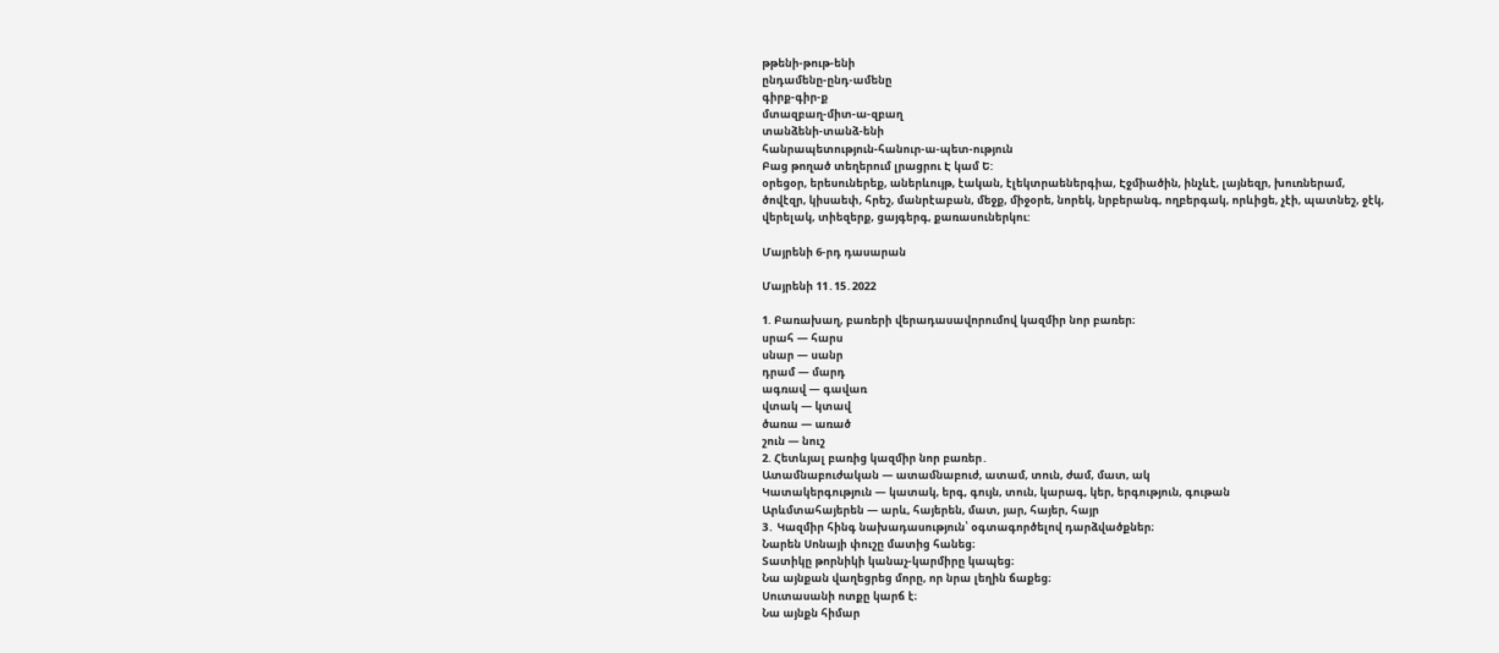թթենի-թութ-ենի
ընդամենը-ընդ-ամենը
գիրք-գիր-ք
մտազբաղ-միտ-ա-զբաղ
տանձենի-տանձ-ենի
հանրապետություն-հանուր-ա-պետ-ություն
Բաց թողած տեղերում լրացրու Է կամ Ե:
օրեցօր, երեսուներեք, աներևույթ, էական, էլեկտրաեներգիա, Էջմիածին, ինչևէ, լայնեզր, խուռներամ, ծովէզր, կիսաեփ, հրեշ, մանրէաբան, մեջք, միջօրե, նորեկ, նրբերանգ, ողբերգակ, որևիցե, չէի, պատնեշ, ջէկ, վերելակ, տիեզերք, ցայգերգ, քառասուներկու:

Մայրենի 6-րդ դասարան

Մայրենի 11․15․2022

1. Բառախաղ, բառերի վերադասավորումով կազմիր նոր բառեր։
սրահ — հարս
սնար — սանր
դրամ — մարդ
ագռավ — գավառ
վտակ — կտավ
ծառա — առած
շուն — նուշ
2. Հետևյալ բառից կազմիր նոր բառեր․
Ատամնաբուժական — ատամնաբուժ, ատամ, տուն, ժամ, մատ, ակ
Կատակերգություն — կատակ, երգ, գույն, տուն, կարագ, կեր, երգություն, գութան
Արևմտահայերեն — արև, հայերեն, մատ, յար, հայեր, հայր
3․ Կազմիր հինգ նախադասություն՝ օգտագործելով դարձվածքներ։
Նարեն Սոնայի փուշը մատից հանեց։
Տատիկը թորնիկի կանաչ-կարմիրը կապեց։
Նա այնքան վաղեցրեց մորը, որ նրա լեղին ճաքեց։
Սուտասանի ոտքը կարճ է։
Նա այնքն հիմար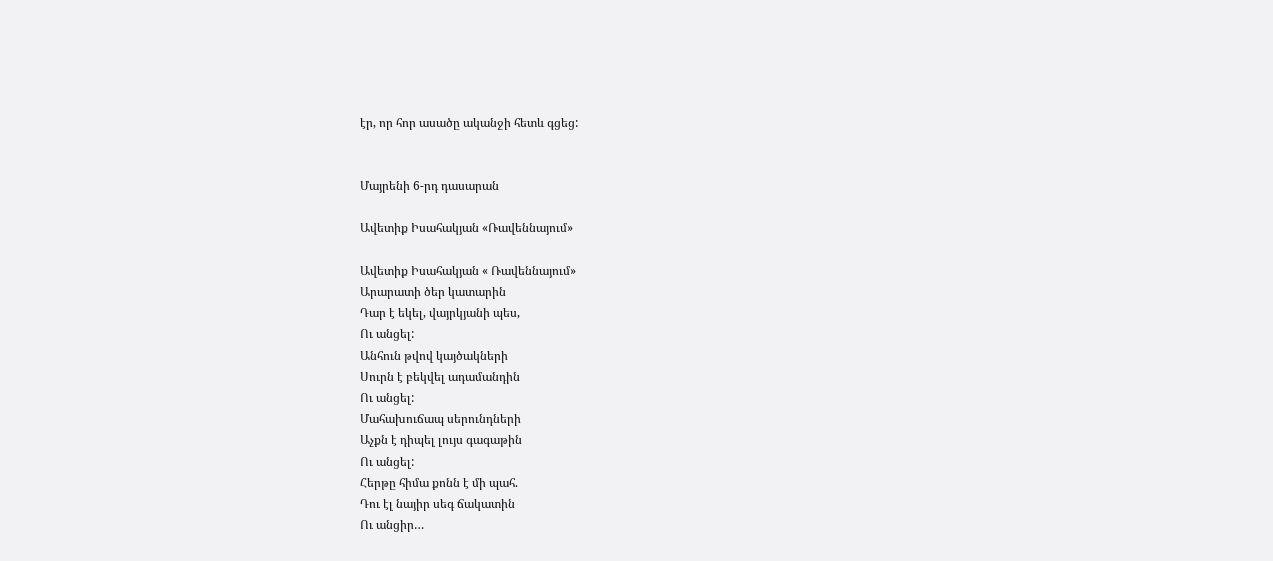էր, որ հոր ասածը ականջի հետև գցեց:


Մայրենի 6-րդ դասարան

Ավետիք Իսահակյան «Ռավեննայում»

Ավետիք Իսահակյան « Ռավեննայում»
Արարատի ծեր կատարին
Դար է եկել, վայրկյանի պես,
Ու անցել:
Անհուն թվով կայծակների
Սուրն է բեկվել ադամանդին
Ու անցել:
Մահախուճապ սերունդների
Աչքն է դիպել լույս գագաթին
Ու անցել:
Հերթը հիմա քոնն է մի պահ.
Դու էլ նայիր սեգ ճակատին
Ու անցիր…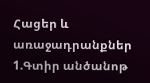Հացեր և առաջադրանքներ
1.Գտիր անծանոթ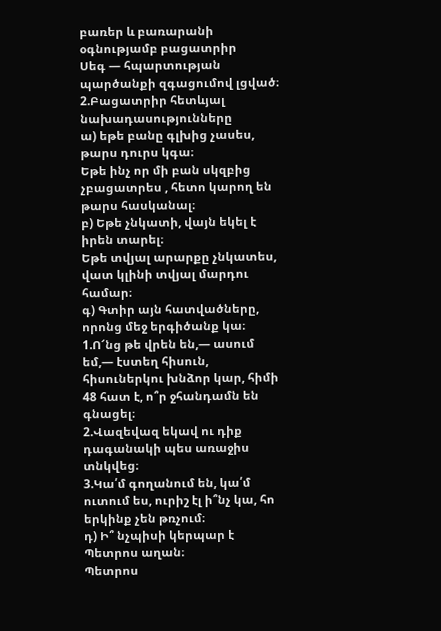բառեր և բառարանի օգնությամբ բացատրիր
Սեգ — հպարտության պարծանքի զգացումով լցված։
2.Բացատրիր հետևյալ նախադասությունները
ա) եթե բանը գլխից չասես, թարս դուրս կգա։
Եթե ինչ որ մի բան սկզբից չբացատրես , հետո կարող են թարս հասկանալ։
բ) Եթե չնկատի, վայն եկել է իրեն տարել։
Եթե տվյալ արարքը չնկատես, վատ կլինի տվյալ մարդու համար։
գ) Գտիր այն հատվածները, որոնց մեջ երգիծանք կա։
1.Ո՜նց թե վրեն են,— ասում եմ,— էստեղ հիսուն, հիսուներկու խնձոր կար, հիմի 48 հատ է, ո՞ր ջհանդամն են գնացել։
2.Վազեվազ եկավ ու դիք դագանակի պես առաջիս տնկվեց։
3.Կա՛մ գողանում են, կա՛մ ուտում ես, ուրիշ էլ ի՞նչ կա, հո երկինք չեն թռչում։
դ) Ի՞ նչպիսի կերպար է Պետրոս աղան։
Պետրոս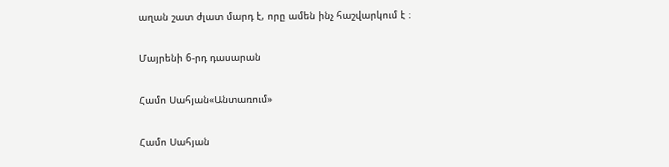աղան շատ ժլատ մարդ է, որը ամեն ինչ հաշվարկում է ։

Մայրենի 6-րդ դասարան

Համո Սահյան«Անտառում»

Համո Սահյան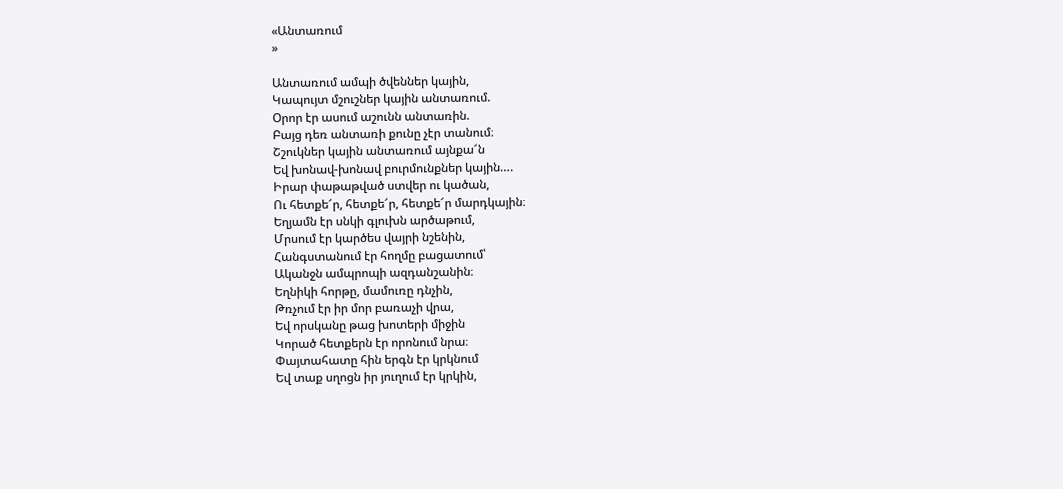«Անտառում
»

Անտառում ամպի ծվեններ կային,
Կապույտ մշուշներ կային անտառում.
Օրոր էր ասում աշունն անտառին.
Բայց դեռ անտառի քունը չէր տանում։
Շշուկներ կային անտառում այնքա՜ն
Եվ խոնավ-խոնավ բուրմունքներ կային….
Իրար փաթաթված ստվեր ու կածան,
Ու հետքե՜ր, հետքե՜ր, հետքե՜ր մարդկային։
Եղյամն էր սնկի գլուխն արծաթում,
Մրսում էր կարծես վայրի նշենին,
Հանգստանում էր հողմը բացատում՝
Ականջն ամպրոպի ազդանշանին։
Եղնիկի հորթը, մամուռը դնչին,
Թռչում էր իր մոր բառաչի վրա,
Եվ որսկանը թաց խոտերի միջին
Կորած հետքերն էր որոնում նրա։
Փայտահատը հին երգն էր կրկնում
Եվ տաք սղոցն իր յուղում էր կրկին,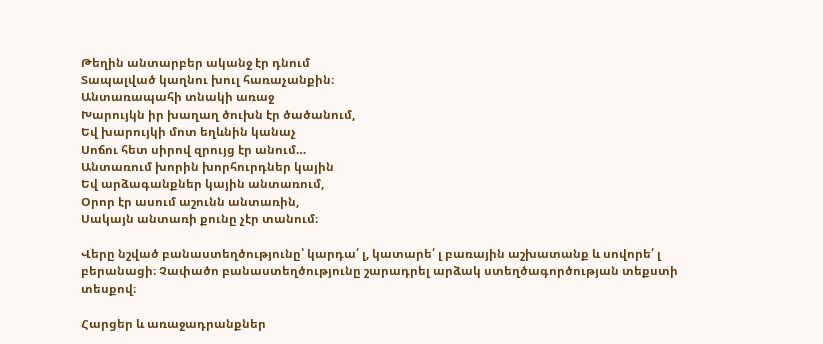Թեղին անտարբեր ականջ էր դնում
Տապալված կաղնու խուլ հառաչանքին։
Անտառապահի տնակի առաջ
Խարույկն իր խաղաղ ծուխն էր ծածանում,
Եվ խարույկի մոտ եղևնին կանաչ
Սոճու հետ սիրով զրույց էր անում…
Անտառում խորին խորհուրդներ կային
Եվ արձագանքներ կային անտառում,
Օրոր էր ասում աշունն անտառին,
Սակայն անտառի քունը չէր տանում։

Վերը նշված բանաստեղծությունը՝ կարդա՛ լ, կատարե՛ լ բառային աշխատանք և սովորե՛ լ բերանացի։ Չափածո բանաստեղծությունը շարադրել արձակ ստեղծագործության տեքստի տեսքով։

Հարցեր և առաջադրանքներ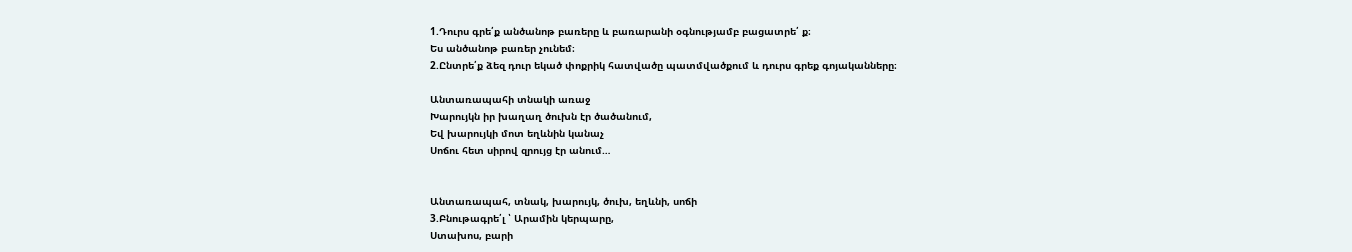1.Դուրս գրե՛ք անծանոթ բառերը և բառարանի օգնությամբ բացատրե՛ ք։
Ես անծանոթ բառեր չունեմ։
2.Ընտրե՛ք ձեզ դուր եկած փոքրիկ հատվածը պատմվածքում և դուրս գրեք գոյականները։

Անտառապահի տնակի առաջ
Խարույկն իր խաղաղ ծուխն էր ծածանում,
Եվ խարույկի մոտ եղևնին կանաչ
Սոճու հետ սիրով զրույց էր անում…


Անտառապահ, տնակ, խարույկ, ծուխ, եղևնի, սոճի
3.Բնութագրե՛լ ՝ Արամին կերպարը,
Ստախոս, բարի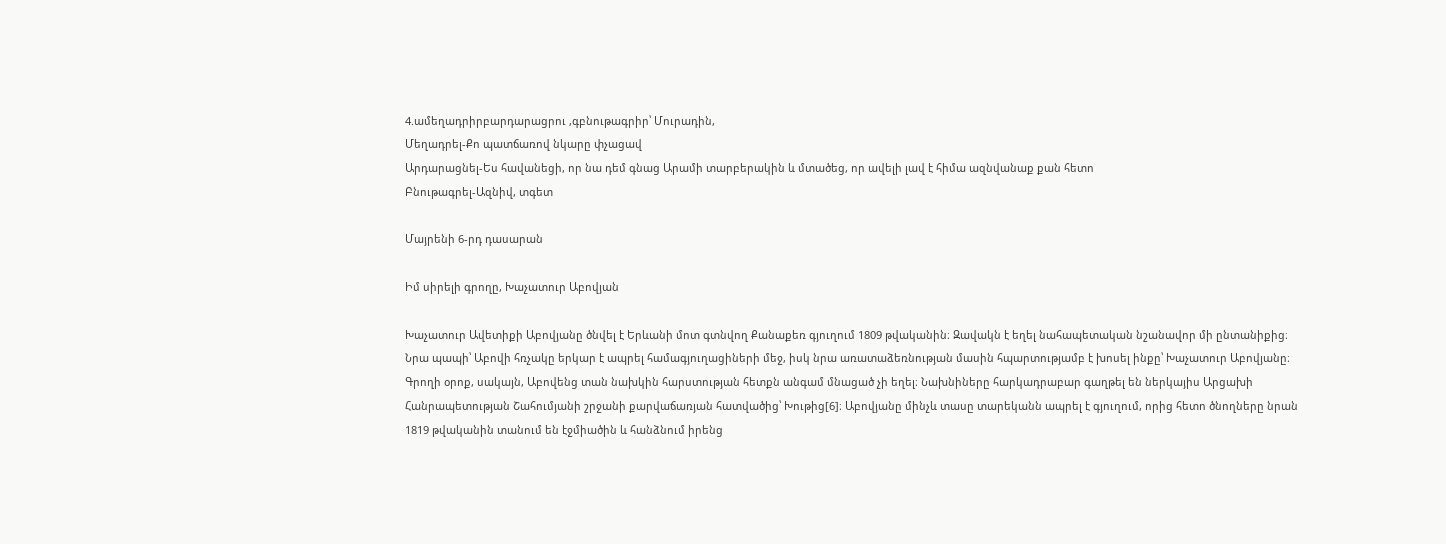4.ամեղադրիրբարդարացրու ,գբնութագրիր՝ Մուրադին,
Մեղադրել-Քո պատճառով նկարը փչացավ
Արդարացնել-Ես հավանեցի, որ նա դեմ գնաց Արամի տարբերակին և մտածեց, որ ավելի լավ է հիմա ազնվանաք քան հետո
Բնութագրել-Ազնիվ, տգետ

Մայրենի 6-րդ դասարան

Իմ սիրելի գրողը, Խաչատուր Աբովյան

Խաչատուր Ավետիքի Աբովյանը ծնվել է Երևանի մոտ գտնվող Քանաքեռ գյուղում 1809 թվականին։ Զավակն է եղել նահապետական նշանավոր մի ընտանիքից։ Նրա պապի՝ Աբովի հռչակը երկար է ապրել համագյուղացիների մեջ, իսկ նրա առատաձեռնության մասին հպարտությամբ է խոսել ինքը՝ Խաչատուր Աբովյանը։ Գրողի օրոք, սակայն, Աբովենց տան նախկին հարստության հետքն անգամ մնացած չի եղել։ Նախնիները հարկադրաբար գաղթել են ներկայիս Արցախի Հանրապետության Շահումյանի շրջանի քարվաճառյան հատվածից՝ Խութից[6]։ Աբովյանը մինչև տասը տարեկանն ապրել է գյուղում, որից հետո ծնողները նրան 1819 թվականին տանում են էջմիածին և հանձնում իրենց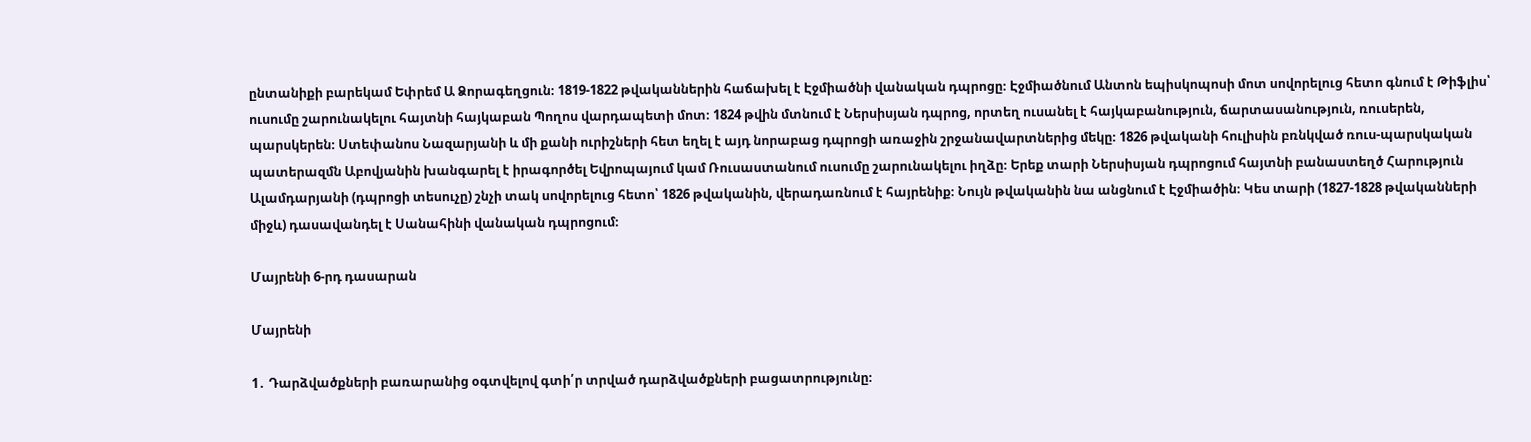ընտանիքի բարեկամ Եփրեմ Ա Ձորագեղցուն։ 1819-1822 թվականներին հաճախել է Էջմիածնի վանական դպրոցը։ Էջմիածնում Անտոն եպիսկոպոսի մոտ սովորելուց հետո գնում է Թիֆլիս՝ ուսումը շարունակելու հայտնի հայկաբան Պողոս վարդապետի մոտ։ 1824 թվին մտնում է Ներսիսյան դպրոց, որտեղ ուսանել է հայկաբանություն, ճարտասանություն, ռուսերեն, պարսկերեն։ Ստեփանոս Նազարյանի և մի քանի ուրիշների հետ եղել է այդ նորաբաց դպրոցի առաջին շրջանավարտներից մեկը։ 1826 թվականի հուլիսին բռնկված ռուս-պարսկական պատերազմն Աբովյանին խանգարել է իրագործել Եվրոպայում կամ Ռուսաստանում ուսումը շարունակելու իղձը։ Երեք տարի Ներսիսյան դպրոցում հայտնի բանաստեղծ Հարություն Ալամդարյանի (դպրոցի տեսուչը) շնչի տակ սովորելուց հետո՝ 1826 թվականին, վերադառնում է հայրենիք։ Նույն թվականին նա անցնում է Էջմիածին։ Կես տարի (1827-1828 թվականների միջև) դասավանդել է Սանահինի վանական դպրոցում։

Մայրենի 6-րդ դասարան

Մայրենի

1․ Դարձվածքների բառարանից օգտվելով գտի՛ր տրված դարձվածքների բացատրությունը։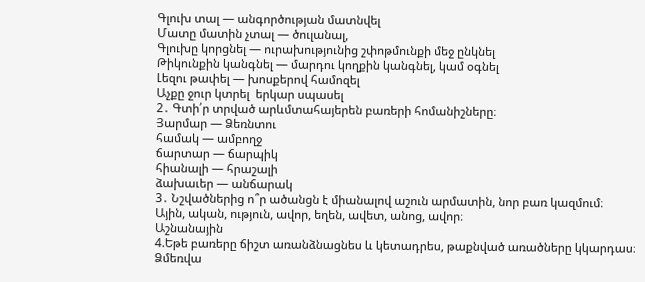Գլուխ տալ — անգործության մատնվել
Մատը մատին չտալ — ծուլանալ,
Գլուխը կորցնել — ուրախությունից շփոթմունքի մեջ ընկնել
Թիկունքին կանգնել — մարդու կողքին կանգնել, կամ օգնել
Լեզու թափել — խոսքերով համոզել
Աչքը ջուր կտրել  երկար սպասել
2․ Գտի՛ր տրված արևմտահայերեն բառերի հոմանիշները։
Յարմար — Ձեռնտու
համակ — ամբողջ
ճարտար — ճարպիկ
հիանալի — հրաշալի
ձախաւեր — անճարակ
3․ Նշվածներից ո՞ր ածանցն է միանալով աշուն արմատին, նոր բառ կազմում։
Ային, ական, ություն, ավոր, եղեն, ավետ, անոց, ավոր։
Աշնանային
4.Եթե բառերը ճիշտ առանձնացնես և կետադրես, թաքնված առածները կկարդաս։
Ձմեռվա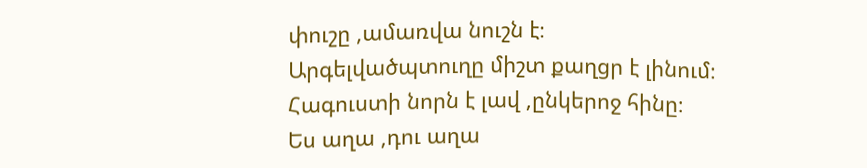փուշը ,ամառվա նուշն է։
Արգելվածպտուղը միշտ քաղցր է լինում։
Հագուստի նորն է լավ ,ընկերոջ հինը։
Ես աղա ,դու աղա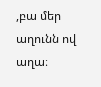,բա մեր աղունն ով աղա։